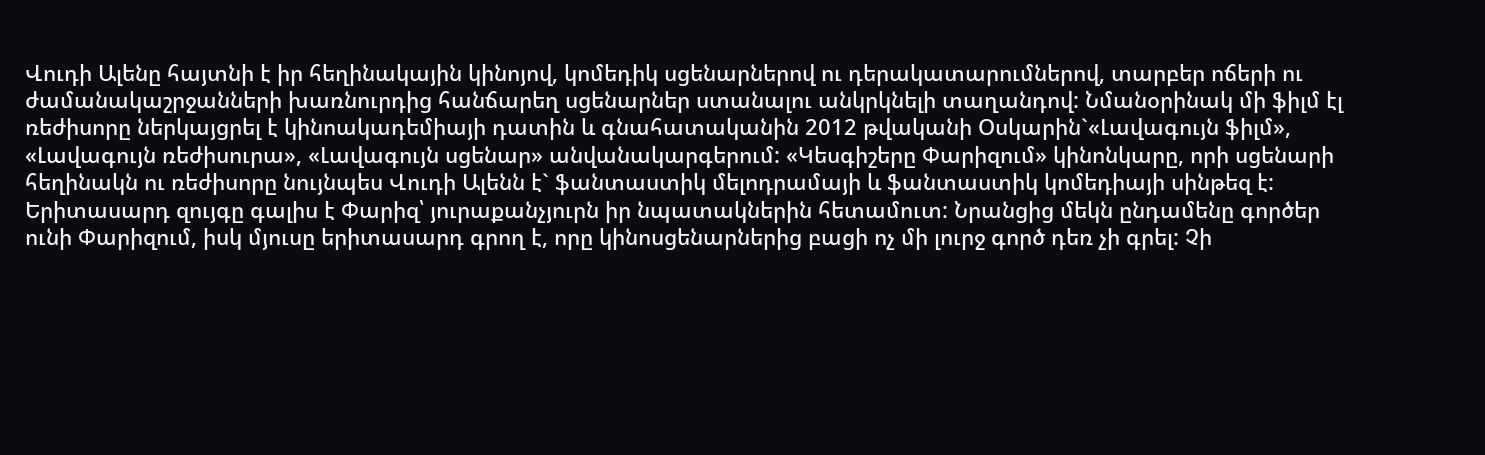Վուդի Ալենը հայտնի է իր հեղինակային կինոյով, կոմեդիկ սցենարներով ու դերակատարումներով, տարբեր ոճերի ու ժամանակաշրջանների խառնուրդից հանճարեղ սցենարներ ստանալու անկրկնելի տաղանդով: Նմանօրինակ մի ֆիլմ էլ ռեժիսորը ներկայցրել է կինոակադեմիայի դատին և գնահատականին 2012 թվականի Օսկարին`«Լավագույն ֆիլմ», «Լավագույն ռեժիսուրա», «Լավագույն սցենար» անվանակարգերում: «Կեսգիշերը Փարիզում» կինոնկարը, որի սցենարի հեղինակն ու ռեժիսորը նույնպես Վուդի Ալենն է` ֆանտաստիկ մելոդրամայի և ֆանտաստիկ կոմեդիայի սինթեզ է:
Երիտասարդ զույգը գալիս է Փարիզ՝ յուրաքանչյուրն իր նպատակներին հետամուտ: Նրանցից մեկն ընդամենը գործեր ունի Փարիզում, իսկ մյուսը երիտասարդ գրող է, որը կինոսցենարներից բացի ոչ մի լուրջ գործ դեռ չի գրել: Չի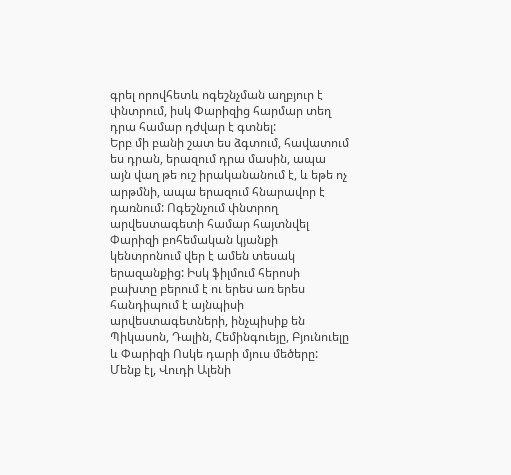գրել որովհետև ոգեշնչման աղբյուր է փնտրում, իսկ Փարիզից հարմար տեղ դրա համար դժվար է գտնել:
Երբ մի բանի շատ ես ձգտում, հավատում ես դրան, երազում դրա մասին, ապա այն վաղ թե ուշ իրականանում է, և եթե ոչ արթմնի, ապա երազում հնարավոր է դառնում: Ոգեշնչում փնտրող արվեստագետի համար հայտնվել Փարիզի բոհեմական կյանքի կենտրոնում վեր է ամեն տեսակ երազանքից: Իսկ ֆիլմում հերոսի բախտը բերում է ու երես առ երես հանդիպում է այնպիսի արվեստագետների, ինչպիսիք են Պիկասոն, Դալին, Հեմինգուեյը, Բյունուելը և Փարիզի Ոսկե դարի մյուս մեծերը: Մենք էլ, Վուդի Ալենի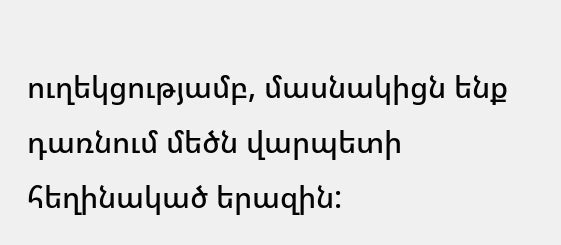ուղեկցությամբ, մասնակիցն ենք դառնում մեծն վարպետի հեղինակած երազին: